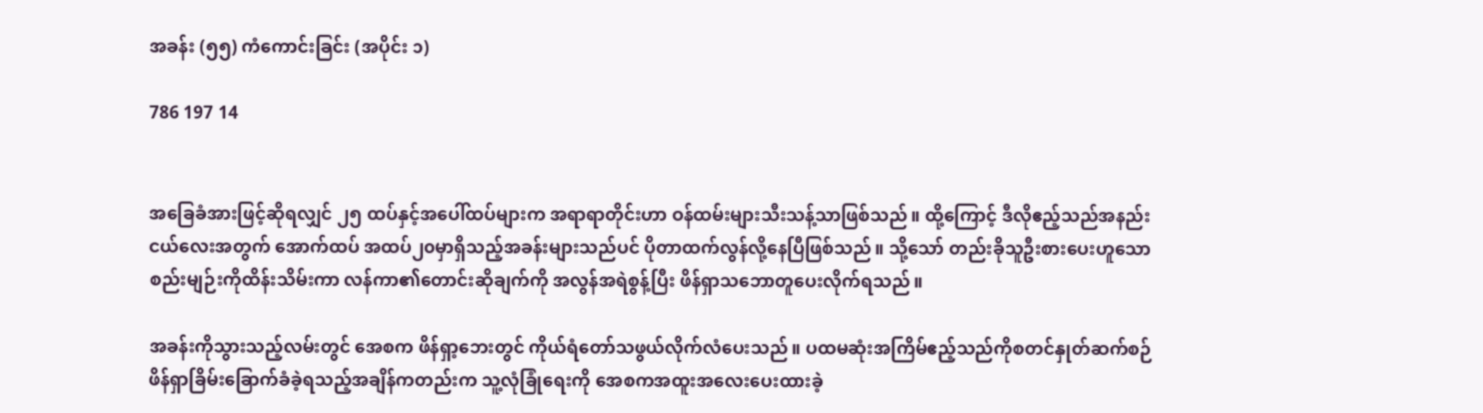အခန်း (၅၅) ကံကောင်းခြင်း (အပိုင်း ၁)

786 197 14


အခြေခံအားဖြင့်ဆိုရလျှင် ၂၅ ထပ်နှင့်အပေါ်ထပ်များက အရာရာတိုင်းဟာ ဝန်ထမ်းများသီးသန့်သာဖြစ်သည်။ ထို့ကြောင့် ဒီလိုဧည့်သည်အနည်းငယ်လေးအတွက် အောက်ထပ် အထပ်၂၀မှာရှိသည့်အခန်းများသည်ပင် ပိုတာထက်လွန်လို့နေပြီဖြစ်သည်။ သို့သော် တည်းခိုသူဦးစားပေးဟူသောစည်းမျဉ်းကိုထိန်းသိမ်းကာ လန်ကာ၏တောင်းဆိုချက်ကို အလွန်အရဲစွန့်ပြီး ဖိန်ရှာသဘောတူပေးလိုက်ရသည်။

အခန်းကိုသွားသည့်လမ်းတွင် အေစက ဖိန်ရှာ့ဘေးတွင် ကိုယ်ရံတော်သဖွယ်လိုက်လံပေးသည်။ ပထမဆုံးအကြိမ်ဧည့်သည်ကိုစတင်နှုတ်ဆက်စဉ် ဖိန်ရှာခြိမ်းခြောက်ခံခဲ့ရသည့်အချိန်ကတည်းက သူ့လုံခြုံရေးကို အေစကအထူးအလေးပေးထားခဲ့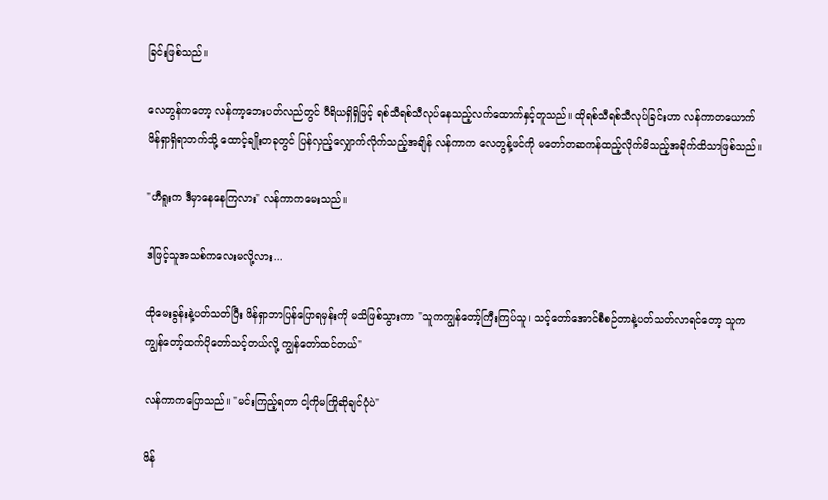ခြင်းဖြစ်သည်။

လေတွန်ကတော့ လန်ကာ့ဘေးပတ်လည်တွင် ဝီရိယရှိရှိဖြင့် ရစ်သီရစ်သီလုပ်နေသည့်လက်ထောက်နှင့်တူသည်။ ထိုရစ်သီရစ်သီလုပ်ခြင်းဟာ လန်ကာတယောက် ဖိန်ရှာရှိရာဘက်သို့ ထောင့်ချိုးတခုတွင် ပြန်လှည့်လျှောက်လိုက်သည့်အချိန် လန်ကာက လေတွန့်ဖင်ကို မတော်တဆကန်ထည့်လိုက်မိသည့်အခိုက်ထိသာဖြစ်သည်။

"ဟီရူးက ဒီမှာနေနေကြလား" လန်ကာကမေးသည်။

ဒါဖြင့်သူအသစ်ကလေးမလို့လား...

ထိုမေးခွန်းနဲ့ပတ်သတ်ပြီး ဖိန်ရှာဘာပြန်ပြောရမှန်းကို မသိဖြစ်သွားကာ "သူကကျွန်တော့်ကြီးကြပ်သူ၊ သင့်တော်အောင်စီစဉ်တာနဲ့ပတ်သတ်လာရင်တော့ သူကကျွန်တော့်ထက်ပိုတော်သင့်တယ်လို့ ကျွန်တော်ထင်တယ်"

လန်ကာကပြောသည်။ "မင်းကြည့်ရတာ ငါ့ကိုမကြိုဆိုချင်ပုံပဲ"

ဖိန်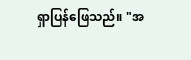ရှာပြန်ဖြေသည်။ "အ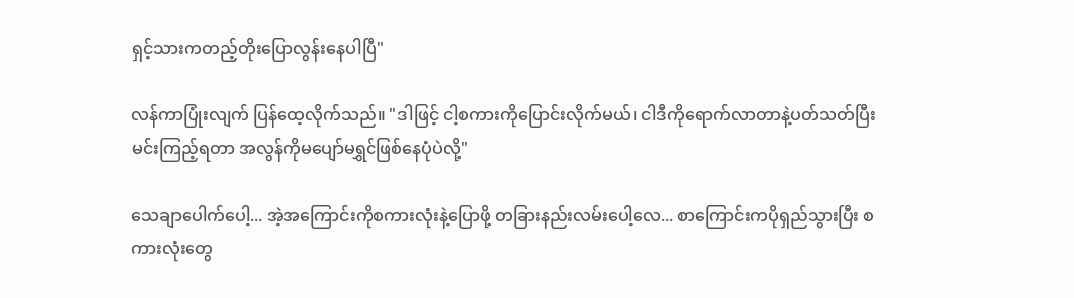ရှင့်သားကတည့်တိုးပြောလွန်းနေပါပြီ"

လန်ကာပြုံးလျက် ပြန်ထေ့လိုက်သည်။ "ဒါဖြင့် ငါ့စကားကိုပြောင်းလိုက်မယ်၊ ငါဒီကိုရောက်လာတာနဲ့ပတ်သတ်ပြီး မင်းကြည့်ရတာ အလွန်ကိုမပျော်မရွှင်ဖြစ်နေပုံပဲလို့"

သေချာပေါက်ပေါ့... အဲ့အကြောင်းကိုစကားလုံးနဲ့ပြောဖို့ တခြားနည်းလမ်းပေါ့လေ... စာကြောင်းကပိုရှည်သွားပြီး စကားလုံးတွေ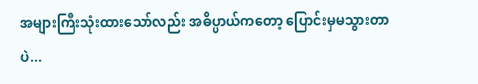အများကြီးသုံးထားသော်လည်း အဓိပ္ပာယ်ကတော့ ပြောင်းမှမသွားတာပဲ...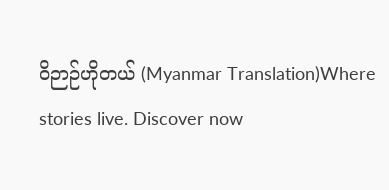ဝိဉာဉ်ဟိုတယ် (Myanmar Translation)Where stories live. Discover now